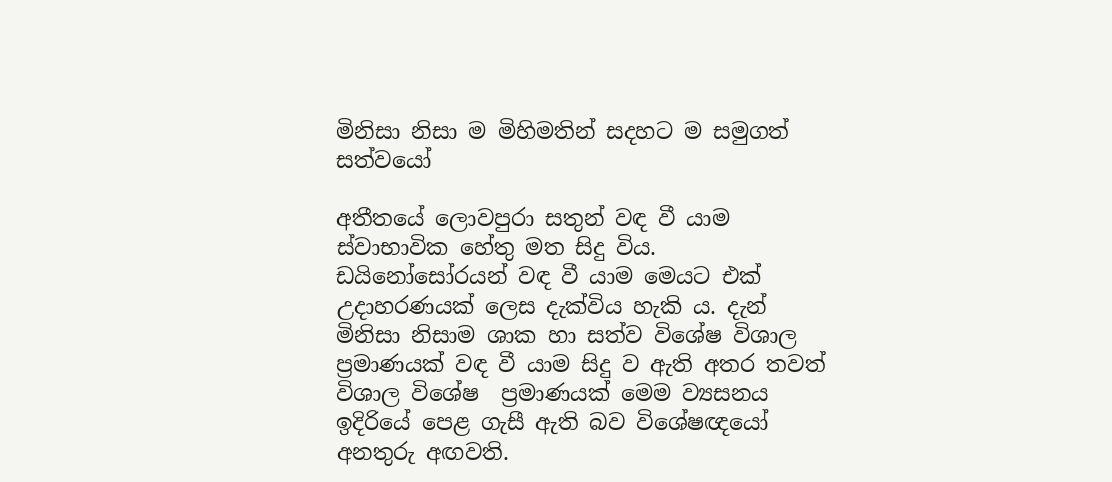මිනිසා නිසා ම මිහිමතින් සදහට ම සමුගත් සත්වයෝ

අතීතයේ ලොවපුරා සතුන් වඳ වී යාම ස්වාභාවික හේතු මත සිදු විය. ඩයිනෝසෝරයන් වඳ වී යාම මෙයට එක් උදාහරණයක් ලෙස දැක්විය හැකි ය. දැන් මිනිසා නිසාම ශාක හා සත්ව විශේෂ විශාල ප්‍රමාණයක් වඳ වී යාම සිදු ව ඇති අතර තවත් විශාල විශේෂ  ප්‍රමාණයක් මෙම ව්‍යසනය ඉදිරියේ පෙළ ගැසී ඇති බව විශේෂඥයෝ අනතුරු අඟවති.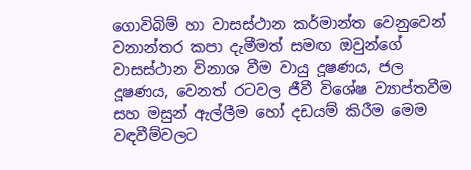ගොවිබිම් හා වාසස්ථාන කර්මාන්ත වෙනුවෙන් වනාන්තර කපා දැමීමත් සමඟ ඔවුන්ගේ වාසස්ථාන විනාශ වීම වායු දූෂණය, ජල දූෂණය, වෙනත් රටවල ජීවී විශේෂ ව්‍යාප්තවීම සහ මසුන් ඇල්ලීම හෝ දඩයම් කිරීම මෙම වඳවීම්වලට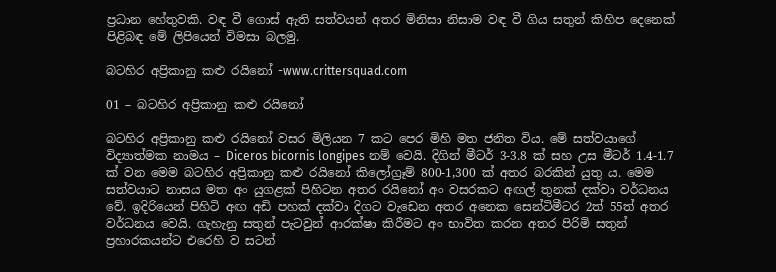ප්‍රධාන හේතුවකි. වඳ වී ගොස් ඇති සත්වයන් අතර මිනිසා නිසාම වඳ වී ගිය සතුන් කිහිප දෙනෙක් පිළිබඳ මේ ලිපියෙන් විමසා බලමු.

බටහිර අප්‍රිකානු කළු රයිනෝ -www.crittersquad.com

01 – බටහිර අප්‍රිකානු කළු රයිනෝ

බටහිර අප්‍රිකානු කළු රයිනෝ වසර මිලියන 7 කට පෙර මිහි මත ජනිත විය. මේ සත්වයාගේ විද්‍යාත්මක නාමය – Diceros bicornis longipes නම් වෙයි. දිගින් මීටර් 3-3.8 ක් සහ උස මීටර් 1.4-1.7 ක් වන මෙම බටහිර අප්‍රිකානු කළු රයිනෝ කිලෝග්‍රෑම් 800-1,300 ක් අතර බරකින් යුතු ය. මෙම සත්වයාට නාසය මත අං යුගළක් පිහිටන අතර රයිනෝ අං වසරකට අඟල් තුනක් දක්වා වර්ධනය වේ. ඉදිරියෙන් පිහිටි අඟ අඩි පහක් දක්වා දිගට වැඩෙන අතර අනෙක සෙන්ටිමීටර 2ත් 55ත් අතර වර්ධනය වෙයි. ගැහැනු සතුන් පැටවුන් ආරක්ෂා කිරීමට අං භාවිත කරන අතර පිරිමි සතුන් ප්‍රහාරකයන්ට එරෙහි ව සටන්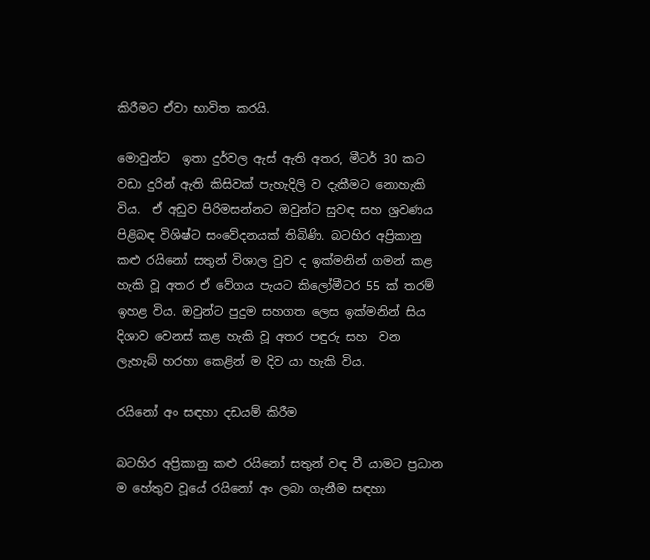කිරීමට ඒවා භාවිත කරයි.

මොවුන්ට  ඉතා දුර්වල ඇස් ඇති අතර, මීටර් 30 කට වඩා දුරින් ඇති කිසිවක් පැහැදිලි ව දැකීමට නොහැකි විය.  ඒ අඩුව පිරිමසන්නට ඔවුන්ට සුවඳ සහ ශ්‍රවණය පිළිබඳ විශිෂ්ට සංවේදනයක් තිබිණි. බටහිර අප්‍රිකානු කළු රයිනෝ සතුන් විශාල වුව ද ඉක්මනින් ගමන් කළ හැකි වූ අතර ඒ වේගය පැයට කිලෝමීටර 55 ක් තරම් ඉහළ විය. ඔවුන්ට පුදුම සහගත ලෙස ඉක්මනින් සිය දිශාව වෙනස් කළ හැකි වූ අතර පඳුරු සහ  වන ලැහැබ් හරහා කෙළින් ම දිව යා හැකි විය.

රයිනෝ අං සඳහා දඩයම් කිරීම

බටහිර අප්‍රිකානු කළු රයිනෝ සතුන් වඳ වී යාමට ප්‍රධාන ම හේතුව වූයේ රයිනෝ අං ලබා ගැනීම සඳහා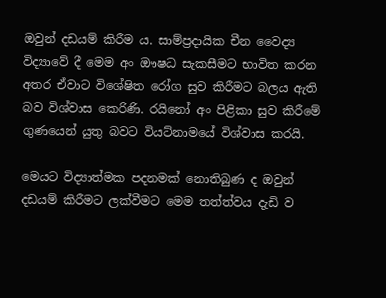ඔවුන් දඩයම් කිරීම ය. සාම්ප්‍රදායික චීන වෛද්‍ය විද්‍යාවේ දී මෙම අං ඖෂධ සැකසීමට භාවිත කරන අතර ඒවාට විශේෂිත රෝග සුව කිරීමට බලය ඇති බව විශ්වාස කෙරිණි. රයිනෝ අං පිළිකා සුව කිරීමේ ගුණයෙන් යුතු බවට වියට්නාමයේ විශ්වාස කරයි.

මෙයට විද්‍යාත්මක පදනමක් නොතිබුණ ද ඔවුන් දඩයම් කිරීමට ලක්වීමට මෙම තත්ත්වය දැඩි ව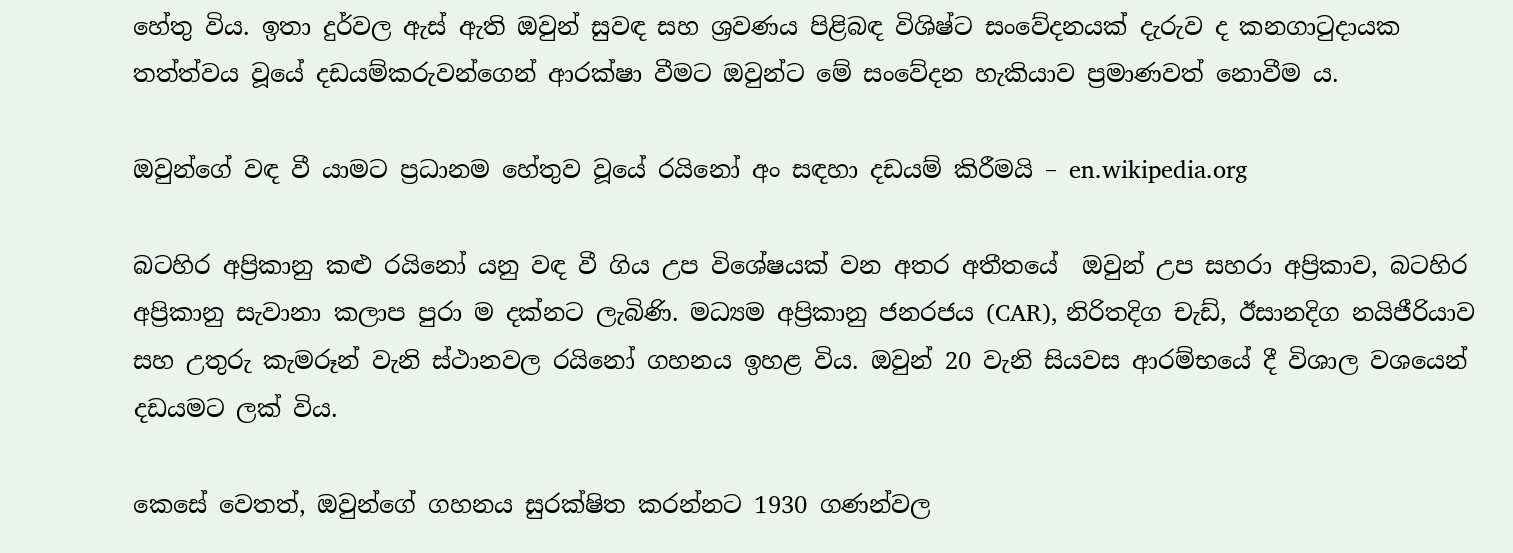හේතු විය. ඉතා දුර්වල ඇස් ඇති ඔවුන් සුවඳ සහ ශ්‍රවණය පිළිබඳ විශිෂ්ට සංවේදනයක් දැරුව ද කනගාටුදායක තත්ත්වය වූයේ දඩයම්කරුවන්ගෙන් ආරක්ෂා වීමට ඔවුන්ට මේ සංවේදන හැකියාව ප්‍රමාණවත් නොවීම ය.

ඔවුන්ගේ වඳ වී යාමට ප්‍රධානම හේතුව වූයේ රයිනෝ අං සඳහා දඩයම් කිරීමයි – en.wikipedia.org

බටහිර අප්‍රිකානු කළු රයිනෝ යනු වඳ වී ගිය උප විශේෂයක් වන අතර අතීතයේ  ඔවුන් උප සහරා අප්‍රිකාව, බටහිර අප්‍රිකානු සැවානා කලාප පුරා ම දක්නට ලැබිණි. මධ්‍යම අප්‍රිකානු ජනරජය (CAR), නිරිතදිග චැඩ්, ඊසානදිග නයිජීරියාව සහ උතුරු කැමරූන් වැනි ස්ථානවල රයිනෝ ගහනය ඉහළ විය. ඔවුන් 20 වැනි සියවස ආරම්භයේ දී විශාල වශයෙන් දඩයමට ලක් විය.

කෙසේ වෙතත්, ඔවුන්ගේ ගහනය සුරක්ෂිත කරන්නට 1930 ගණන්වල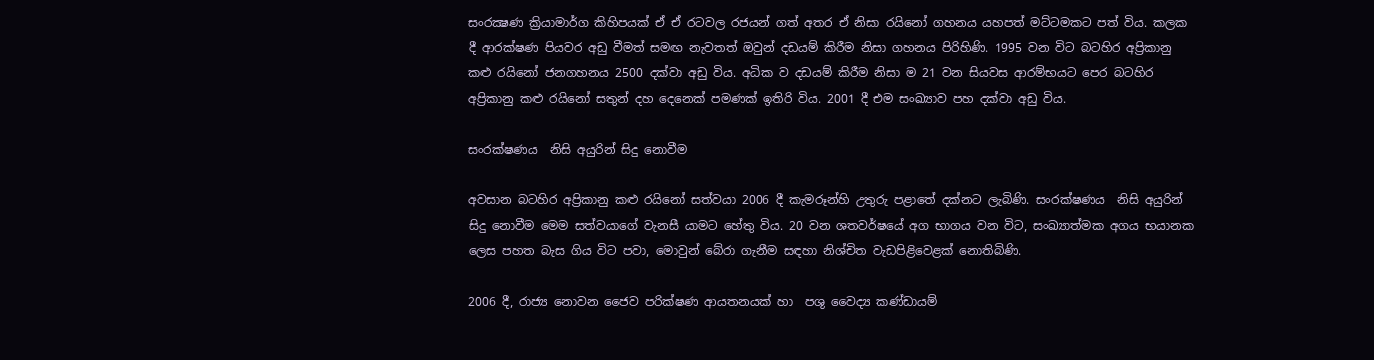සංරක්‍ෂණ ක්‍රියාමාර්ග කිහිපයක් ඒ ඒ රටවල රජයන් ගත් අතර ඒ නිසා රයිනෝ ගහනය යහපත් මට්ටමකට පත් විය. කලක දී ආරක්ෂණ පියවර අඩු වීමත් සමඟ නැවතත් ඔවුන් දඩයම් කිරීම නිසා ගහනය පිරිහිණි. 1995 වන විට බටහිර අප්‍රිකානු කළු රයිනෝ ජනගහනය 2500 දක්වා අඩු විය. අධික ව දඩයම් කිරීම නිසා ම 21 වන සියවස ආරම්භයට පෙර බටහිර අප්‍රිකානු කළු රයිනෝ සතුන් දහ දෙනෙක් පමණක් ඉතිරි විය. 2001 දී එම සංඛ්‍යාව පහ දක්වා අඩු විය.

සංරක්ෂණය  නිසි අයුරින් සිදු නොවීම

අවසාන බටහිර අප්‍රිකානු කළු රයිනෝ සත්වයා 2006 දී කැමරූන්හි උතුරු පළාතේ දක්නට ලැබිණි. සංරක්ෂණය  නිසි අයුරින් සිදු නොවීම මෙම සත්වයාගේ වැනසී යාමට හේතු විය. 20 වන ශතවර්ෂයේ අග භාගය වන විට, සංඛ්‍යාත්මක අගය භයානක ලෙස පහත බැස ගිය විට පවා, මොවුන් බේරා ගැනීම සඳහා නිශ්චිත වැඩපිළිවෙළක් නොතිබිණි.

2006 දී, රාජ්‍ය නොවන ජෛව පරික්ෂණ ආයතනයක් හා  පශු වෛද්‍ය කණ්ඩායම්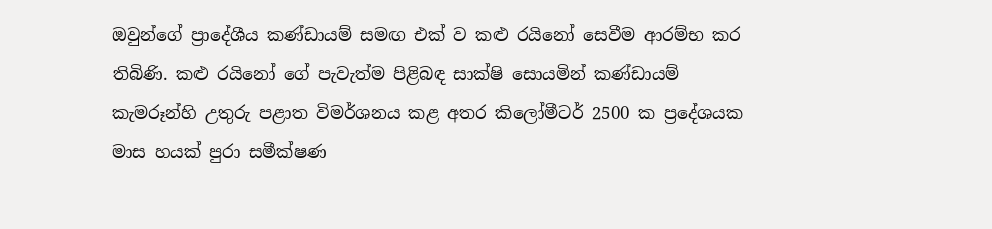ඔවුන්ගේ ප්‍රාදේශීය කණ්ඩායම් සමඟ එක් ව කළු රයිනෝ සෙවීම ආරම්භ කර තිබිණි. කළු රයිනෝ ගේ පැවැත්ම පිළිබඳ සාක්ෂි සොයමින් කණ්ඩායම් කැමරූන්හි උතුරු පළාත විමර්ශනය කළ අතර කිලෝමීටර් 2500 ක ප්‍රදේශයක මාස හයක් පුරා සමීක්ෂණ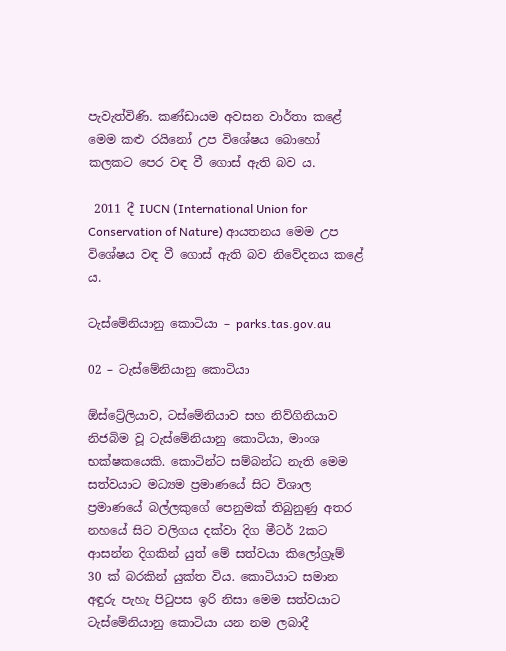පැවැත්විණි. කණ්ඩායම අවසන වාර්තා කළේ මෙම කළු රයිනෝ උප විශේෂය බොහෝ කලකට පෙර වඳ වී ගොස් ඇති බව ය.

 2011 දී IUCN (International Union for Conservation of Nature) ආයතනය මෙම උප විශේෂය වඳ වී ගොස් ඇති බව නිවේදනය කළේ ය.

ටැස්මේනියානු කොටියා – parks.tas.gov.au

02 – ටැස්මේනියානු කොටියා

ඕස්ට්‍රේලියාව, ටස්මේනියාව සහ නිව්ගිනියාව නිජබිම වූ ටැස්මේනියානු කොටියා, මාංශ භක්ෂකයෙකි. කොටින්ට සම්බන්ධ නැති මෙම සත්වයාට මධ්‍යම ප්‍රමාණයේ සිට විශාල ප්‍රමාණයේ බල්ලකුගේ පෙනුමක් තිබුනුණු අතර නහයේ සිට වලිගය දක්වා දිග මීටර් 2කට ආසන්න දිගකින් යුත් මේ සත්වයා කිලෝග්‍රෑම් 30 ක් බරකින් යුක්ත විය. කොටියාට සමාන අඳුරු පැහැ පිටුපස ඉරි නිසා මෙම සත්වයාට ටැස්මේනියානු කොටියා යන නම ලබාදී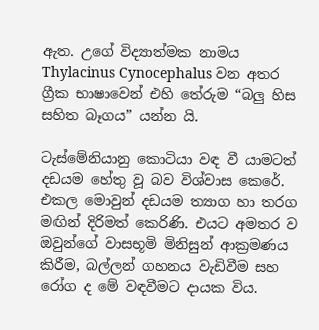ඇත. උගේ විද්‍යාත්මක නාමය Thylacinus Cynocephalus වන අතර ග්‍රීක භාෂාවෙන් එහි තේරුම “බලු හිස සහිත බෑගය” යන්න යි.

ටැස්මේනියානු කොටියා වඳ වී යාමටත් දඩයම හේතු වූ බව විශ්වාස කෙරේ. එකල මොවුන් දඩයම ත්‍යාග හා තරග මඟින් දිරිමත් කෙරිණි. එයට අමතර ව ඔවුන්ගේ වාසභූමි මිනිසුන් ආක්‍රමණය කිරීම, බල්ලන් ගහනය වැඩිවීම සහ රෝග ද මේ වඳවීමට දායක විය.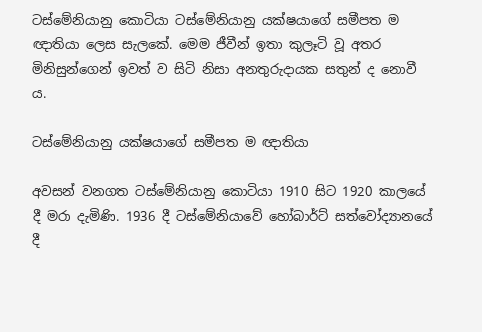ටස්මේනියානු කොටියා ටස්මේනියානු යක්ෂයාගේ සමීපත ම ඥාතියා ලෙස සැලකේ. මෙම ජීවීන් ඉතා කුලෑටි වූ අතර මිනිසුන්ගෙන් ඉවත් ව සිටි නිසා අනතුරුදායක සතුන් ද නොවී ය.

ටස්මේනියානු යක්ෂයාගේ සමීපත ම ඥාතියා

අවසන් වනගත ටස්මේනියානු කොටියා 1910 සිට 1920 කාලයේ දී මරා දැමිණි. 1936 දී ටස්මේනියාවේ හෝබාර්ට් සත්වෝද්‍යානයේ දී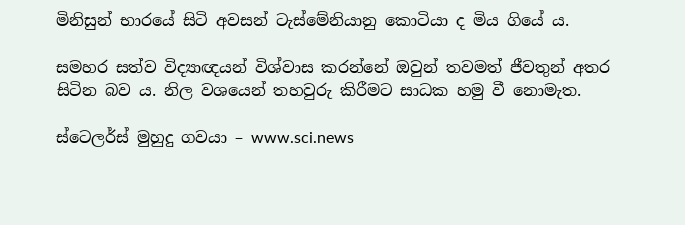මිනිසුන් භාරයේ සිටි අවසන් ටැස්මේනියානු කොටියා ද මිය ගියේ ය.

සමහර සත්ව විද්‍යාඥයන් විශ්වාස කරන්නේ ඔවුන් තවමත් ජීවතුන් අතර සිටින බව ය. නිල වශයෙන් තහවුරු කිරීමට සාධක හමු වී නොමැත.

ස්ටෙලර්ස් මුහුදු ගවයා – www.sci.news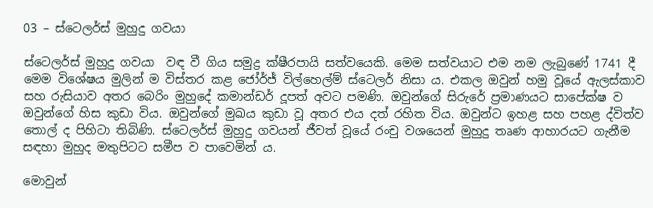03 – ස්ටෙලර්ස් මුහුදු ගවයා

ස්ටෙලර්ස් මුහුදු ගවයා  වඳ වී ගිය සමුද්‍ර ක්ෂීරපායි සත්වයෙකි. මෙම සත්වයාට එම නම ලැබුණේ 1741 දී මෙම විශේෂය මුලින් ම විස්තර කළ ජෝර්ජ් විල්හෙල්ම් ස්ටෙලර් නිසා ය. එකල ඔවුන් හමු වූයේ ඇලස්කාව සහ රුසියාව අතර බෙරිං මුහුදේ කමාන්ඩර් දූපත් අවට පමණි. ඔවුන්ගේ සිරුරේ ප්‍රමාණයට සාපේක්ෂ ව ඔවුන්ගේ හිස කුඩා විය. ඔවුන්ගේ මුඛය කුඩා වූ අතර එය දත් රහිත විය. ඔවුන්ට ඉහළ සහ පහළ ද්විත්ව තොල් ද පිහිටා තිබිණි. ස්ටෙලර්ස් මුහුදු ගවයන් ජීවත් වූයේ රංචු වශයෙන් මුහුදු තෘණ ආහාරයට ගැනීම සඳහා මුහුද මතුපිටට සමීප ව පාවෙමින් ය.

මොවුන්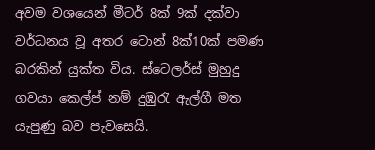අවම වශයෙන් මීටර් 8ක් 9ක් දක්වා වර්ධනය වූ අතර ටොන් 8ක්10ක් පමණ බරකින් යුක්ත විය. ස්ටෙලර්ස් මුහුදු ගවයා කෙල්ප් නම් දුඹුරැ ඇල්ගී මත යැපුණු බව පැවසෙයි.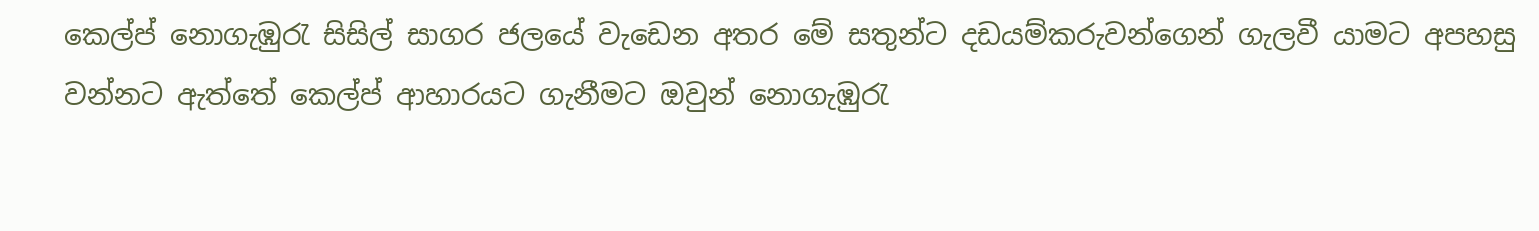කෙල්ප් නොගැඹුරැ සිසිල් සාගර ජලයේ වැඩෙන අතර මේ සතුන්ට දඩයම්කරුවන්ගෙන් ගැලවී යාමට අපහසු වන්නට ඇත්තේ කෙල්ප් ආහාරයට ගැනීමට ඔවුන් නොගැඹුරැ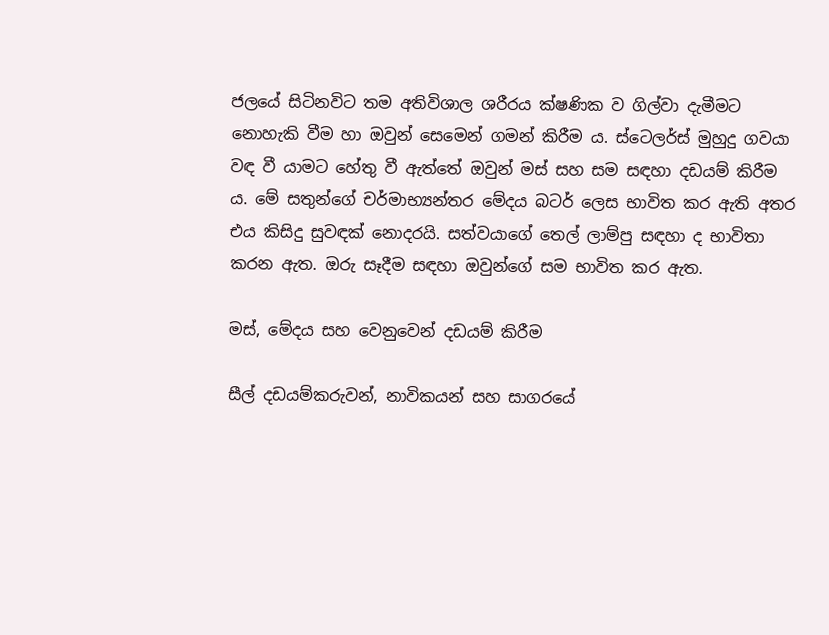ජලයේ සිටිනවිට තම අතිවිශාල ශරීරය ක්ෂණික ව ගිල්වා දැමීමට නොහැකි වීම හා ඔවුන් සෙමෙන් ගමන් කිරීම ය. ස්ටෙලර්ස් මුහුදු ගවයා වඳ වී යාමට හේතු වී ඇත්තේ ඔවුන් මස් සහ සම සඳහා දඩයම් කිරීම ය. මේ සතුන්ගේ චර්මාභ්‍යන්තර මේදය බටර් ලෙස භාවිත කර ඇති අතර එය කිසිදු සුවඳක් නොදරයි. සත්වයාගේ තෙල් ලාම්පු සඳහා ද භාවිතා කරන ඇත. ඔරු සෑදීම සඳහා ඔවුන්ගේ සම භාවිත කර ඇත.

මස්, මේදය සහ වෙනුවෙන් දඩයම් කිරීම

සීල් දඩයම්කරුවන්, නාවිකයන් සහ සාගරයේ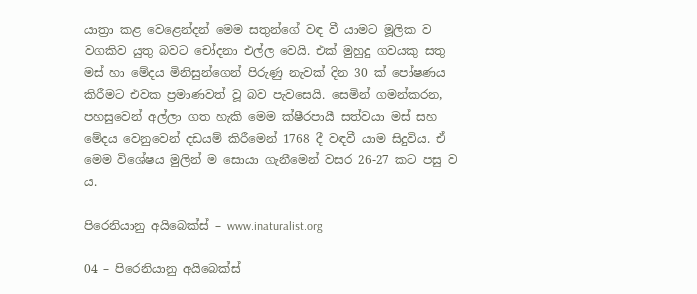යාත්‍රා කළ වෙළෙන්දන් මෙම සතුන්ගේ වඳ වී යාමට මූලික ව වගකිව යුතු බවට චෝදනා එල්ල වෙයි. එක් මුහුදු ගවයකු සතු මස් හා මේදය මිනිසුන්ගෙන් පිරුණු නැවක් දින 30 ක් පෝෂණය කිරීමට එවක ප්‍රමාණවත් වූ බව පැවසෙයි. සෙමින් ගමන්කරන, පහසුවෙන් අල්ලා ගත හැකි මෙම ක්ෂීරපායී සත්වයා මස් සහ මේදය වෙනුවෙන් දඩයම් කිරීමෙන් 1768 දී වඳවී යාම සිදුවිය. ඒ මෙම විශේෂය මුලින් ම සොයා ගැනීමෙන් වසර 26-27 කට පසු ව ය‍‍.

පිරෙනියානු අයිබෙක්ස් – www.inaturalist.org

04 – පිරෙනියානු අයිබෙක්ස්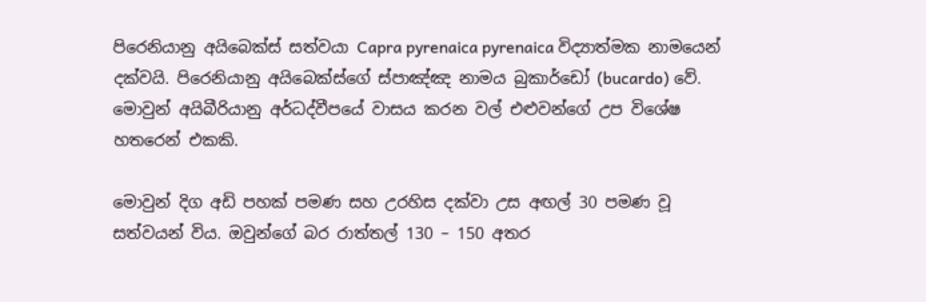පිරෙනියානු අයිබෙක්ස් සත්වයා Capra pyrenaica pyrenaica විද්‍යාත්මක නාමයෙන් දක්වයි. පිරෙනියානු අයිබෙක්ස්ගේ ස්පාඤ්ඤ නාමය බුකාර්ඩෝ (bucardo) වේ. මොවුන් අයිබීරියානු අර්ධද්වීපයේ වාසය කරන වල් එළුවන්ගේ උප විශේෂ හතරෙන් එකකි.

මොවුන් දිග අඩි පහක් පමණ සහ උරහිස දක්වා උස අඟල් 30 පමණ වූ සත්වයන් විය. ඔවුන්ගේ බර රාත්තල් 130 – 150 අතර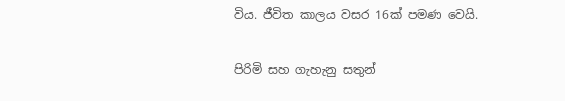විය. ජීවිත කාලය වසර 16ක් පමණ වෙයි.

පිරිමි සහ ගැහැනු සතුන්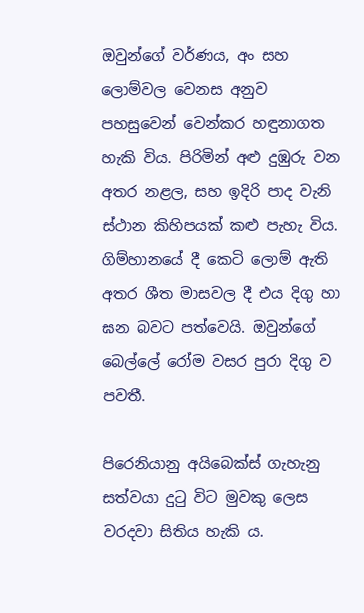ඔවුන්ගේ වර්ණය, අං සහ ලොම්වල වෙනස අනුව පහසුවෙන් වෙන්කර හඳුනාගත හැකි විය. පිරිමින් අළු දුඹුරු වන අතර නළල, සහ ඉදිරි පාද වැනි ස්ථාන කිහිපයක් කළු පැහැ විය. ගිම්හානයේ දී කෙටි ලොම් ඇති අතර ශීත මාසවල දී එය දිගු හා ඝන බවට පත්වෙයි. ඔවුන්ගේ බෙල්ලේ රෝම වසර පුරා දිගු ව පවතී.

පිරෙනියානු අයිබෙක්ස් ගැහැනු  සත්වයා දුටු විට මුවකු ලෙස වරදවා සිතිය හැකි ය.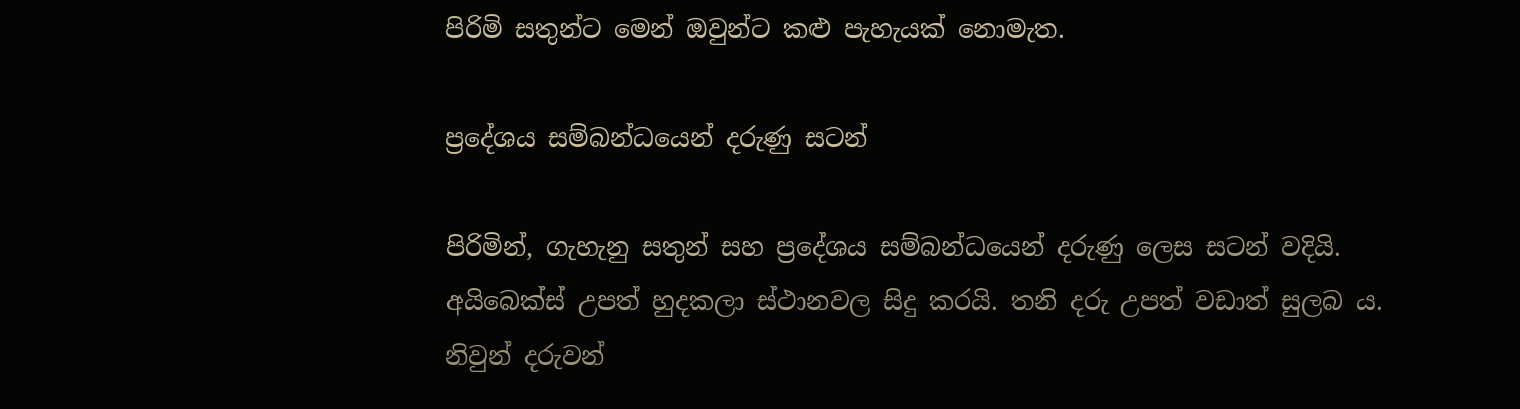පිරිමි සතුන්ට මෙන් ඔවුන්ට කළු පැහැයක් නොමැත.

ප්‍රදේශය සම්බන්ධයෙන් දරුණු සටන්

පිරිමින්, ගැහැනු සතුන් සහ ප්‍රදේශය සම්බන්ධයෙන් දරුණු ලෙස සටන් වදියි. අයිබෙක්ස් උපත් හුදකලා ස්ථානවල සිදු කරයි. තනි දරු උපත් වඩාත් සුලබ ය. නිවුන් දරුවන්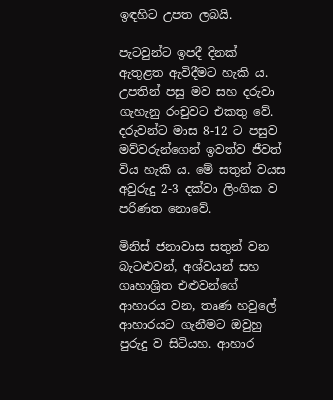ඉඳහිට උපත ලබයි.

පැටවුන්ට ඉපදී දිනක් ඇතුළත ඇවිදීමට හැකි ය. උපතින් පසු මව සහ දරුවා ගැහැනු රංචුවට එකතු වේ. දරුවන්ට මාස 8-12 ට පසුව මව්වරුන්ගෙන් ඉවත්ව ජීවත් විය හැකි ය. මේ සතුන් වයස අවුරුදු 2-3 දක්වා ලිංගික ව පරිණත නොවේ.

මිනිස් ජනාවාස සතුන් වන බැටළුවන්, අශ්වයන් සහ ගෘහාශ්‍රිත එළුවන්ගේ ආහාරය වන, තෘණ හවුලේ ආහාරයට ගැනීමට ඔවුහු පුරුදු ව සිටියහ. ආහාර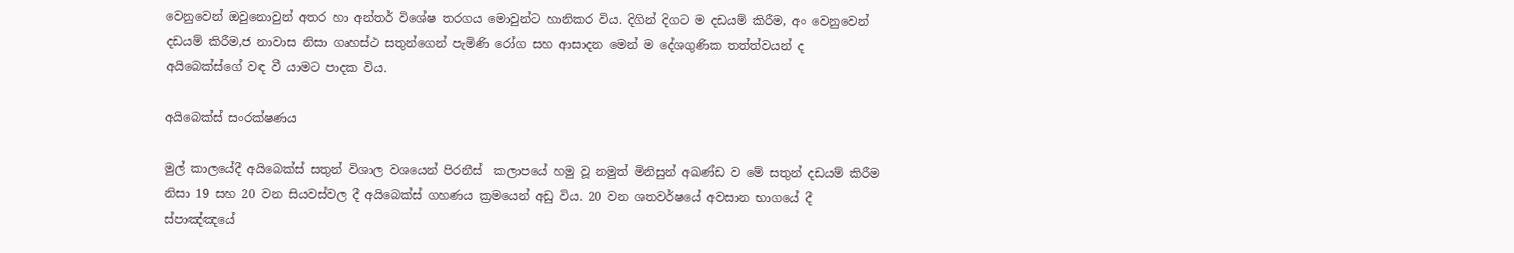වෙනුවෙන් ඔවුනොවුන් අතර හා අන්තර් විශේෂ තරගය මොවුන්ට හානිකර විය. දිගින් දිගට ම දඩයම් කිරීම, අං වෙනුවෙන් දඩයම් කිරීම,ජ නාවාස නිසා ගෘහස්ථ සතුන්ගෙන් පැමිණි රෝග සහ ආසාදන මෙන් ම දේශගුණික තත්ත්වයන් ද අයිබෙක්ස්ගේ වඳ වී යාමට පාදක විය.

අයිබෙක්ස් සංරක්ෂණය

මුල් කාලයේදී අයිබෙක්ස් සතුන් විශාල වශයෙන් පිරනීස්  කලාපයේ හමු වූ නමුත් මිනිසුන් අඛණ්ඩ ව මේ සතුන් දඩයම් කිරීම නිසා 19 සහ 20 වන සියවස්වල දී අයිබෙක්ස් ගහණය ක්‍රමයෙන් අඩු විය. 20 වන ශතවර්ෂයේ අවසාන භාගයේ දී ස්පාඤ්ඤයේ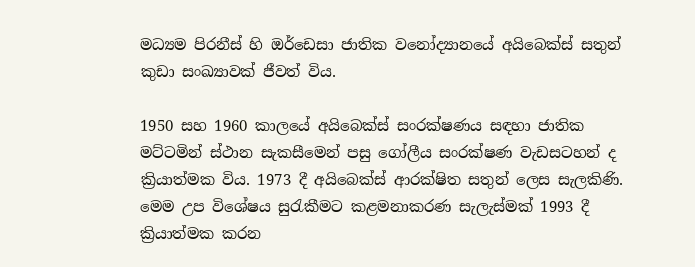මධ්‍යම පිරනීස් හි ඔර්ඩෙසා ජාතික වනෝද්‍යානයේ අයිබෙක්ස් සතුන් කුඩා සංඛ්‍යාවක් ජීවත් විය.

1950 සහ 1960 කාලයේ අයිබෙක්ස් සංරක්ෂණය සඳහා ජාතික මට්ටමින් ස්ථාන සැකසීමෙන් පසු ගෝලීය සංරක්ෂණ වැඩසටහන් ද ක්‍රියාත්මක විය. 1973 දී අයිබෙක්ස් ආරක්ෂිත සතුන් ලෙස සැලකිණි. මෙම උප විශේෂය සුරැකීමට කළමනාකරණ සැලැස්මක් 1993 දී ක්‍රියාත්මක කරන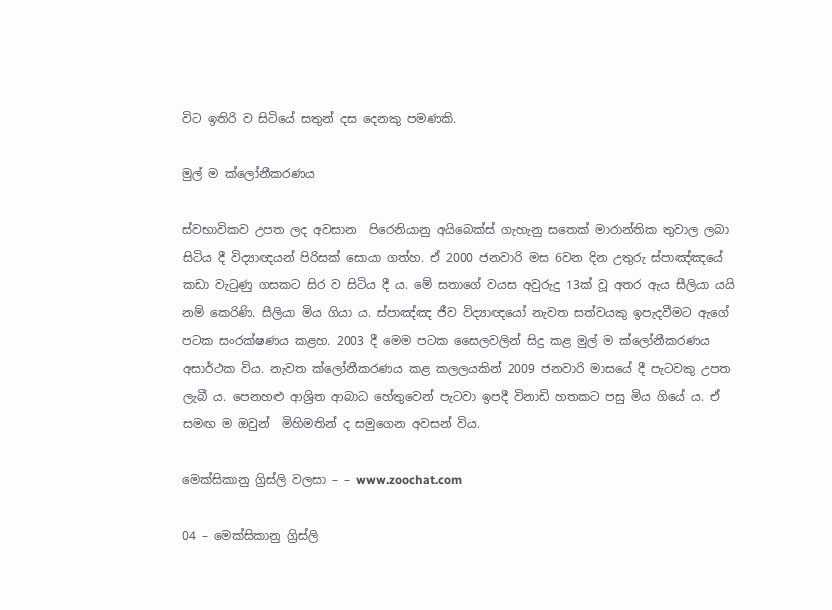විට ඉතිරි ව සිටියේ සතුන් දස දෙනකු පමණකි.

මුල් ම ක්ලෝනීකරණය

ස්වභාවිකව උපත ලද අවසාන  පිරෙනියානු අයිබෙක්ස් ගැහැනු සතෙක් මාරාන්තික තුවාල ලබා සිටිය දී විද්‍යාඥයන් පිරිසක් සොයා ගත්හ. ඒ 2000 ජනවාරි මස 6වන දින උතුරු ස්පාඤ්ඤයේ කඩා වැටුණු ගසකට සිර ව සිටිය දී ය‍. මේ සතාගේ වයස අවුරුදු 13ක් වූ අතර ඇය සීලියා යයි නම් කෙරිණි. සීලියා මිය ගියා ය. ස්පාඤ්ඤ ජීව විද්‍යාඥයෝ නැවත සත්වයකු ඉපැදවීමට ඇගේ පටක සංරක්ෂණය කළහ. 2003 දී මෙම පටක සෛලවලින් සිදු කළ මුල් ම ක්ලෝනීකරණය අසාර්ථක විය‍. නැවත ක්ලෝනීකරණය කළ කලලයකින් 2009 ජනවාරි මාසයේ දී පැටවකු උපත ලැබී ය. පෙනහළු ආශ්‍රිත ආබාධ හේතුවෙන් පැටවා ඉපදී විනාඩි හතකට පසු මිය ගියේ ය. ඒ සමඟ ම ඔවුන්  මිහිමතින් ද සමුගෙන අවසන් විය.

මෙක්සිකානු ග්‍රිස්ලි වලසා – – www.zoochat.com

04 – මෙක්සිකානු ග්‍රිස්ලි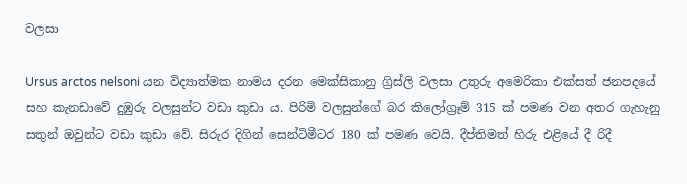වලසා

Ursus arctos nelsoni යන විද්‍යාත්මක නාමය දරන මෙක්සිකානු ග්‍රිස්ලි වලසා උතුරු අමෙරිකා එක්සත් ජනපදයේ සහ කැනඩාවේ දුඹුරු වලසුන්ට වඩා කුඩා ය. පිරිමි වලසුන්ගේ බර කිලෝග්‍රෑම් 315 ක් පමණ වන අතර ගැහැනු සතුන් ඔවුන්ට වඩා කුඩා වේ. සිරුර දිගින් සෙන්ටිමීටර 180 ක් පමණ වෙයි. දීප්තිමත් හිරු එළියේ දී රිදී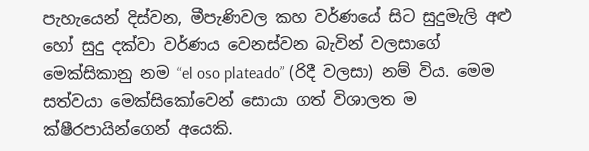පැහැයෙන් දිස්වන, මීපැණිවල කහ වර්ණයේ සිට සුදුමැලි අළු හෝ සුදු දක්වා වර්ණය වෙනස්වන බැවින් වලසාගේ මෙක්සිකානු නම “el oso plateado” (රිදී වලසා) නම් විය. මෙම සත්වයා මෙක්සිකෝවෙන් සොයා ගත් විශාලත ම ක්ෂීරපායින්ගෙන් අයෙකි.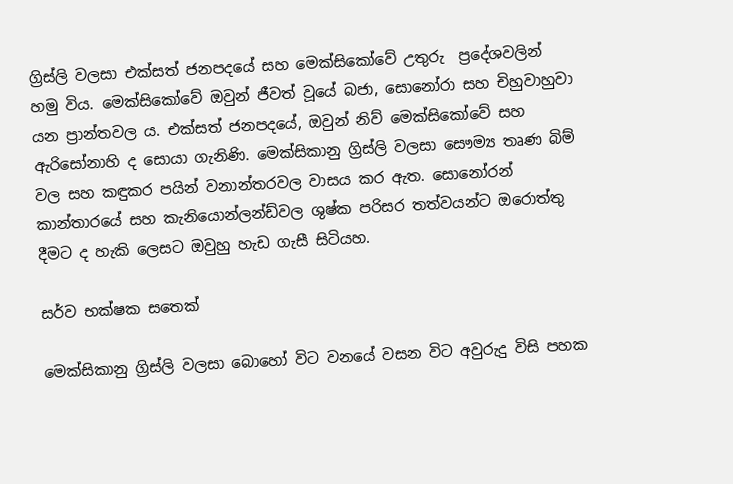ග්‍රිස්ලි වලසා එක්සත් ජනපදයේ සහ මෙක්සිකෝවේ උතුරු  ප්‍රදේශවලින් හමු විය. මෙක්සිකෝවේ ඔවුන් ජීවත් වූයේ බජා, සොනෝරා සහ චිහුවාහුවා යන ප්‍රාන්තවල ය. එක්සත් ජනපදයේ, ඔවුන් නිව් මෙක්සිකෝවේ සහ ඇරිසෝනාහි ද සොයා ගැනිණි. මෙක්සිකානු ග්‍රිස්ලි වලසා සෞම්‍ය තෘණ බිම් වල සහ කඳුකර පයින් වනාන්තරවල වාසය කර ඇත. සොනෝරන් කාන්තාරයේ සහ කැනියොන්ලන්ඩ්වල ශුෂ්ක පරිසර තත්වයන්ට ඔරොත්තු දීමට ද හැකි ලෙසට ඔවුහු හැඩ ගැසී සිටියහ.

සර්ව භක්ෂක සතෙක්

මෙක්සිකානු ග්‍රිස්ලි වලසා බොහෝ විට වනයේ වසන විට අවුරුදු විසි පහක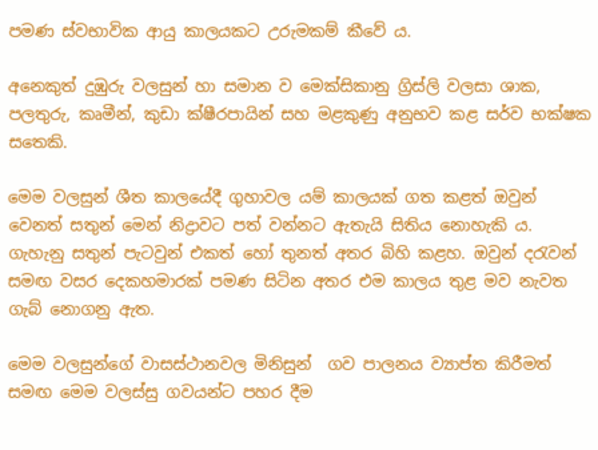පමණ ස්වභාවික ආයු කාලයකට උරුමකම් කීවේ ය.

අනෙකුත් දුඹුරු වලසුන් හා සමාන ව මෙක්සිකානු ග්‍රිස්ලි වලසා ශාක, පලතුරු, කෘමීන්, කුඩා ක්ෂීරපායින් සහ මළකුණු අනුභව කළ සර්ව භක්ෂක සතෙකි.

මෙම වලසුන් ශීත කාලයේදී ගුහාවල යම් කාලයක් ගත කළත් ඔවුන් වෙනත් සතුන් මෙන් නිද්‍රාවට පත් වන්නට ඇතැයි සිතිය නොහැකි ය. ගැහැනු සතුන් පැටවුන් එකත් හෝ තුනත් අතර බිහි කළහ. ඔවුන් දරැවන් සමඟ වසර දෙකහමාරක් පමණ සිටින අතර එම කාලය තුළ මව නැවත ගැබ් නොගනු ඇත.

මෙම වලසුන්ගේ වාසස්ථානවල මිනිසුන්  ගව පාලනය ව්‍යාප්ත කිරීමත් සමඟ මෙම වලස්සු ගවයන්ට පහර දීම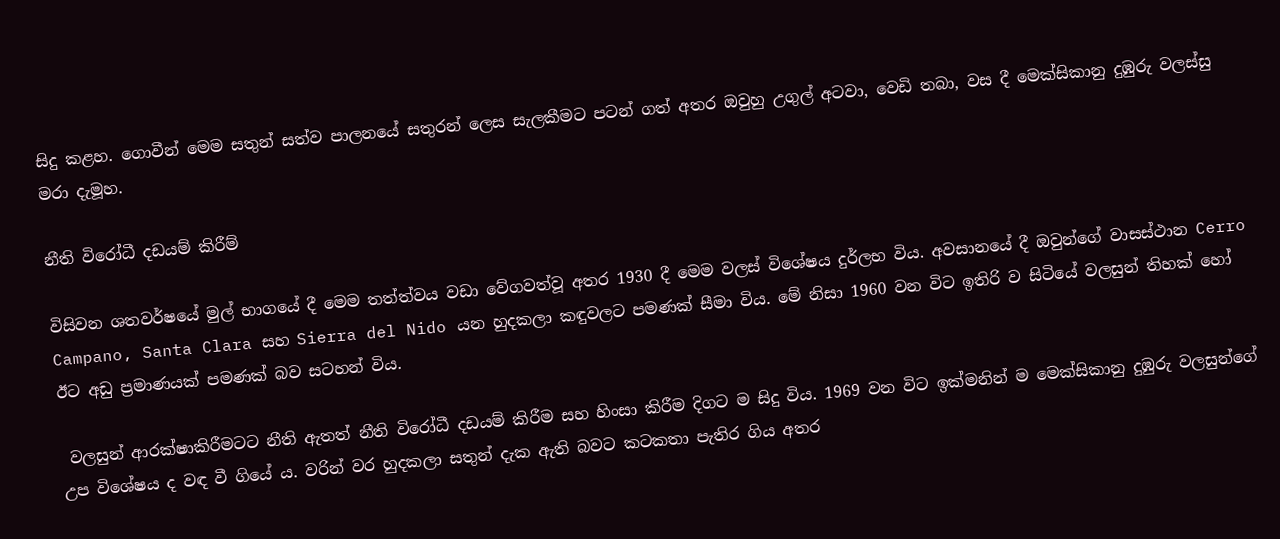සිදු කළහ. ගොවීන් මෙම සතුන් සත්ව පාලනයේ සතුරන් ලෙස සැලකීමට පටන් ගත් අතර ඔවුහු උගුල් අටවා, වෙඩි තබා, වස දී මෙක්සිකානු දුඹුරු වලස්සු මරා දැමූහ.

නීති විරෝධී දඩයම් කිරීම්

විසිවන ශතවර්ෂයේ මුල් භාගයේ දී මෙම තත්ත්වය වඩා වේගවත්වූ අතර 1930 දී මෙම වලස් විශේෂය දුර්ලභ විය. අවසානයේ දී ඔවුන්ගේ වාසස්ථාන Cerro Campano, Santa Clara සහ Sierra del Nido යන හුදකලා කඳුවලට පමණක් සීමා විය. මේ නිසා 1960 වන විට ඉතිරි ව සිටියේ වලසුන් තිහක් හෝ ඊට අඩු ප්‍රමාණයක් පමණක් බව සටහන් විය.

 වලසුන් ආරක්ෂාකිරීමටට නීති ඇතත් නීති විරෝධී දඩයම් කිරීම සහ හිංසා කිරීම දිගට ම සිදු විය. 1969 වන විට ඉක්මනින් ම මෙක්සිකානු දුඹුරු වලසුන්ගේ උප විශේෂය ද වඳ වී ගියේ ය. වරින් වර හුදකලා සතුන් දැක ඇති බවට කටකතා පැතිර ගිය අතර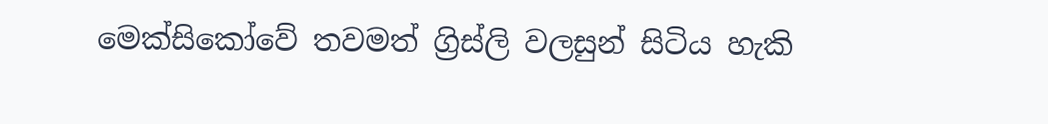මෙක්සිකෝවේ තවමත් ග්‍රිස්ලි වලසුන් සිටිය හැකි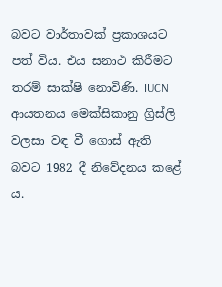බවට වාර්තාවක් ප්‍රකාශයට පත් විය. එය සනාථ කිරීමට තරම් සාක්ෂි නොවිණි. IUCN ආයතනය මෙක්සිකානු ග්‍රිස්ලි වලසා වඳ වී ගොස් ඇති බවට 1982 දී නිවේදනය කළේ ය.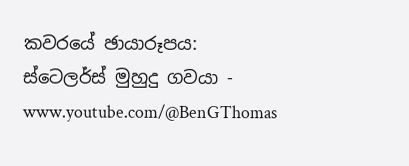කවරයේ ඡායාරූපය: ස්ටෙලර්ස් මුහුදු ගවයා - www.youtube.com/@BenGThomas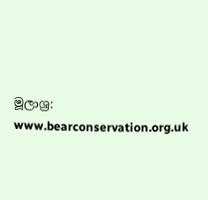මූලාශ්‍ර:
www.bearconservation.org.uk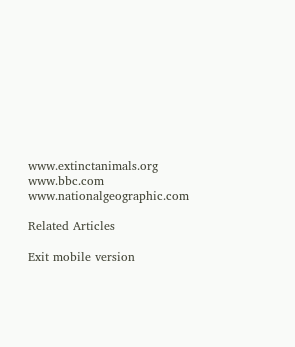www.extinctanimals.org
www.bbc.com
www.nationalgeographic.com

Related Articles

Exit mobile version